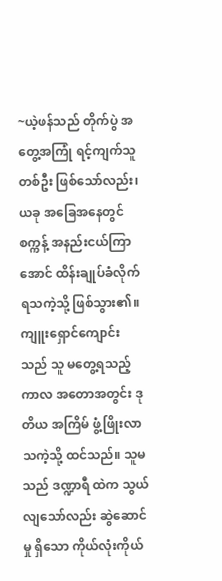~ယဲ့ဖန်သည် တိုက်ပွဲ အတွေ့အကြုံ ရင့်ကျက်သူ တစ်ဦး ဖြစ်သော်လည်း၊ ယခု အခြေအနေတွင် စက္ကန့် အနည်းငယ်ကြာအောင် ထိန်းချုပ်ခံလိုက်ရသကဲ့သို့ ဖြစ်သွား၏။
ကျူးရှောင်ကျောင်း သည် သူ မတွေ့ရသည့် ကာလ အတောအတွင်း ဒုတိယ အကြိမ် ဖွံ့ဖြိုးလာသကဲ့သို့ ထင်သည်။ သူမသည် ဒဏ္ဍာရီ ထဲက သွယ်လျသော်လည်း ဆွဲဆောင်မှု ရှိသော ကိုယ်လုံးကိုယ်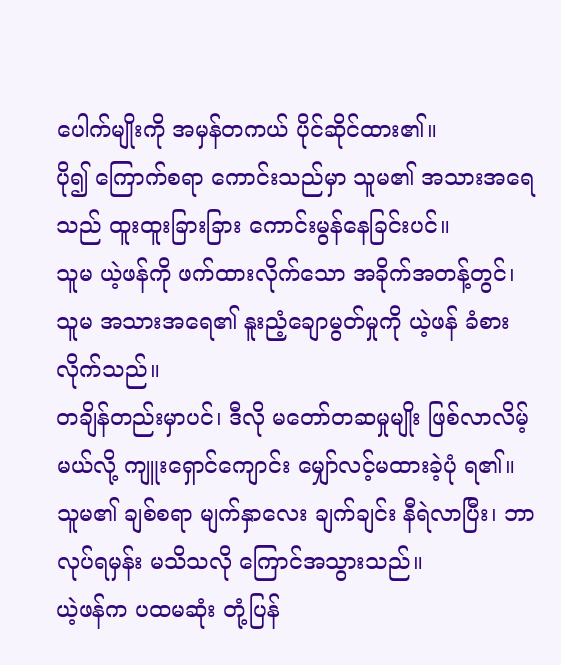ပေါက်မျိုးကို အမှန်တကယ် ပိုင်ဆိုင်ထား၏။
ပို၍ ကြောက်စရာ ကောင်းသည်မှာ သူမ၏ အသားအရေသည် ထူးထူးခြားခြား ကောင်းမွန်နေခြင်းပင်။
သူမ ယဲ့ဖန်ကို ဖက်ထားလိုက်သော အခိုက်အတန့်တွင်၊ သူမ အသားအရေ၏ နူးညံ့ချောမွတ်မှုကို ယဲ့ဖန် ခံစားလိုက်သည်။
တချိန်တည်းမှာပင်၊ ဒီလို မတော်တဆမှုမျိုး ဖြစ်လာလိမ့်မယ်လို့ ကျူးရှောင်ကျောင်း မျှော်လင့်မထားခဲ့ပုံ ရ၏။
သူမ၏ ချစ်စရာ မျက်နှာလေး ချက်ချင်း နီရဲလာပြီး၊ ဘာလုပ်ရမှန်း မသိသလို ကြောင်အသွားသည်။
ယဲ့ဖန်က ပထမဆုံး တုံ့ပြန်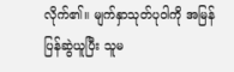လိုက်၏။ မျက်နှာသုတ်ပုဝါကို အမြန် ပြန်ဆွဲယူပြီး သူမ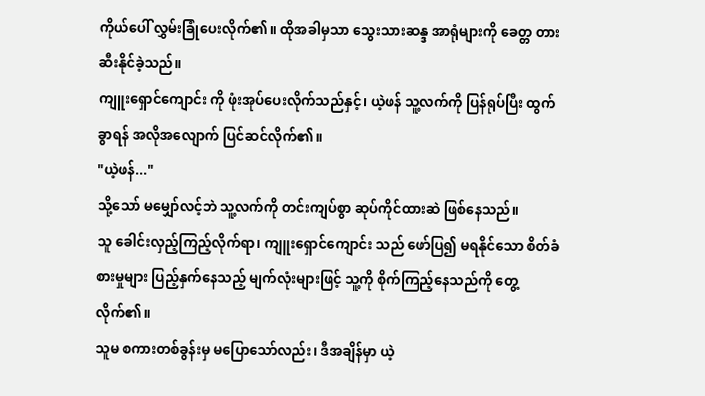ကိုယ်ပေါ် လွှမ်းခြုံပေးလိုက်၏။ ထိုအခါမှသာ သွေးသားဆန္ဒ အာရုံများကို ခေတ္တ တားဆီးနိုင်ခဲ့သည်။
ကျူးရှောင်ကျောင်း ကို ဖုံးအုပ်ပေးလိုက်သည်နှင့်၊ ယဲ့ဖန် သူ့လက်ကို ပြန်ရုပ်ပြီး ထွက်ခွာရန် အလိုအလျောက် ပြင်ဆင်လိုက်၏။
"ယဲ့ဖန်..."
သို့သော် မမျှော်လင့်ဘဲ သူ့လက်ကို တင်းကျပ်စွာ ဆုပ်ကိုင်ထားဆဲ ဖြစ်နေသည်။
သူ ခေါင်းလှည့်ကြည့်လိုက်ရာ၊ ကျူးရှောင်ကျောင်း သည် ဖော်ပြ၍ မရနိုင်သော စိတ်ခံစားမှုများ ပြည့်နှက်နေသည့် မျက်လုံးများဖြင့် သူ့ကို စိုက်ကြည့်နေသည်ကို တွေ့လိုက်၏။
သူမ စကားတစ်ခွန်းမှ မပြောသော်လည်း၊ ဒီအချိန်မှာ ယဲ့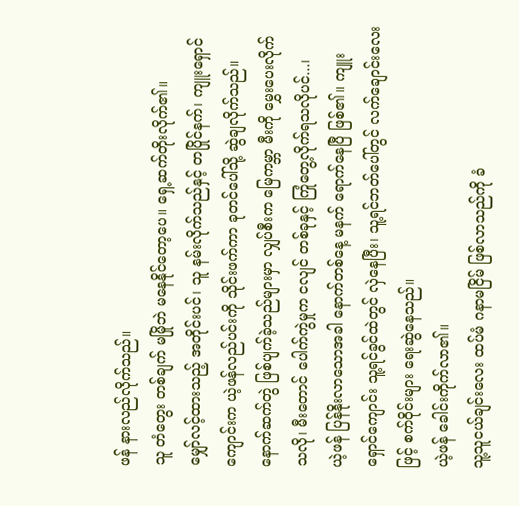ဖန် နားလည်လိုက်သည်။
သူ တံတွေး တစ်ချက် မမြိုဘဲ မနေနိုင်တော့ပေ။ ရှေ့ဆက်တိုးလိုက်၏။
မျှော်လင့်ထားသည့် အတိုင်းပင်၊ သူ နမ်းလိုက်သည်နှင့် တပြိုင်နက်၊ ကျူးရှောင်ကျောင်းက ယဲ့ဖန်လည်ပင်းကို သိုင်းဖက်ကာ ခုတင်ပေါ်သို့ ဆွဲချလိုက်သည်။
နောက်ဆက်တွဲ ဖြစ်ပျက်ခဲ့သည်များမှာ လျှပ်စီးက မြေကမ္ဘာ မီးကို မွှေးပေးလိုက်သလို၊ မီးတောင် ပေါက်ကွဲမှုက ငလျင် တစ်ခုနှင့် ကြုံတွေ့လိုက်ရသလိုပင်...၊
ယဲ့ဖန် ပြန်နိုးလာသောအခါ နောက်တစ်နေ့ မနက် ရောက်နေပြီ ဖြစ်၏။ ကျူးရှောင်ကျောင်း သူ့ရင်ခွင်ထဲတွင် လှဲနေပြီး၊ သူ့ရင်ဘတ်ပေါ်တွင် လက်ချောင်းလေးဖြင့် စက်ဝိုင်းများ ရေးဆွဲနေသည်။
ယဲ့ဖန် ခေါင်းကိုက်လာ၏။
သူ့သူငယ်ချင်းလေး ထပ်မံ ဂနာမငြိမ် ဖြစ်လာသည်ကို ခံ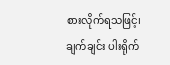စားလိုက်ရသဖြင့်၊ ချက်ချင်း ပါးရိုက်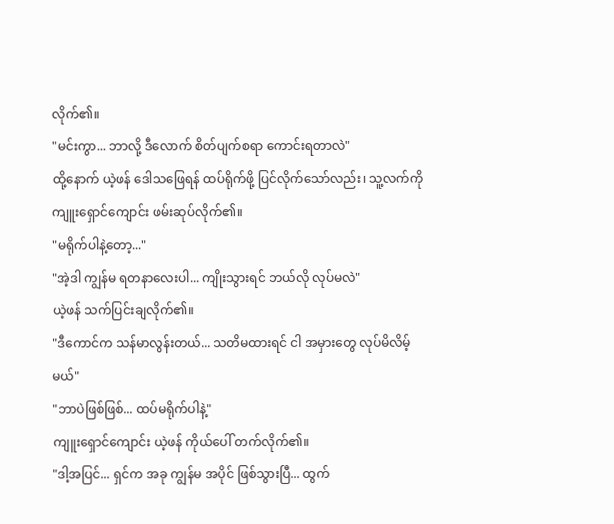လိုက်၏။
"မင်းကွာ... ဘာလို့ ဒီလောက် စိတ်ပျက်စရာ ကောင်းရတာလဲ"
ထို့နောက် ယဲ့ဖန် ဒေါသဖြေရန် ထပ်ရိုက်ဖို့ ပြင်လိုက်သော်လည်း၊ သူ့လက်ကို ကျူးရှောင်ကျောင်း ဖမ်းဆုပ်လိုက်၏။
"မရိုက်ပါနဲ့တော့..."
"အဲ့ဒါ ကျွန်မ ရတနာလေးပါ... ကျိုးသွားရင် ဘယ်လို လုပ်မလဲ"
ယဲ့ဖန် သက်ပြင်းချလိုက်၏။
"ဒီကောင်က သန်မာလွန်းတယ်... သတိမထားရင် ငါ အမှားတွေ လုပ်မိလိမ့်မယ်"
"ဘာပဲဖြစ်ဖြစ်... ထပ်မရိုက်ပါနဲ့"
ကျူးရှောင်ကျောင်း ယဲ့ဖန် ကိုယ်ပေါ် တက်လိုက်၏။
"ဒါ့အပြင်... ရှင်က အခု ကျွန်မ အပိုင် ဖြစ်သွားပြီ... ထွက်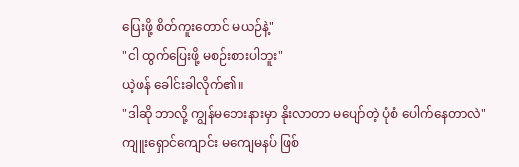ပြေးဖို့ စိတ်ကူးတောင် မယဉ်နဲ့"
"ငါ ထွက်ပြေးဖို့ မစဉ်းစားပါဘူး"
ယဲ့ဖန် ခေါင်းခါလိုက်၏။
"ဒါဆို ဘာလို့ ကျွန်မဘေးနားမှာ နိုးလာတာ မပျော်တဲ့ ပုံစံ ပေါက်နေတာလဲ"
ကျူးရှောင်ကျောင်း မကျေမနပ် ဖြစ်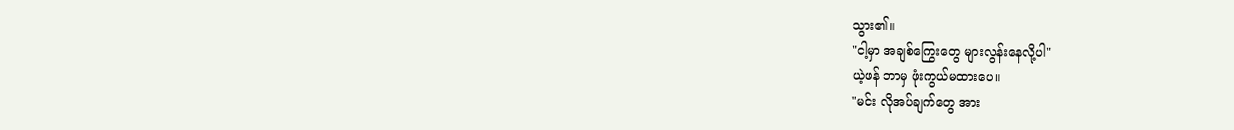သွား၏။
"ငါ့မှာ အချစ်ကြွေးတွေ များလွန်းနေလို့ပါ"
ယဲ့ဖန် ဘာမှ ဖုံးကွယ်မထားပေ။
"မင်း လိုအပ်ချက်တွေ အား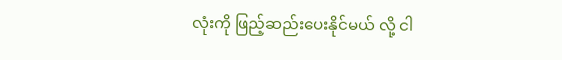လုံးကို ဖြည့်ဆည်းပေးနိုင်မယ် လို့ ငါ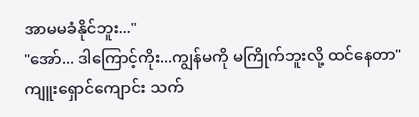အာမမခံနိုင်ဘူး..."
"အော်... ဒါကြောင့်ကိုး...ကျွန်မကို မကြိုက်ဘူးလို့ ထင်နေတာ"
ကျူးရှောင်ကျောင်း သက်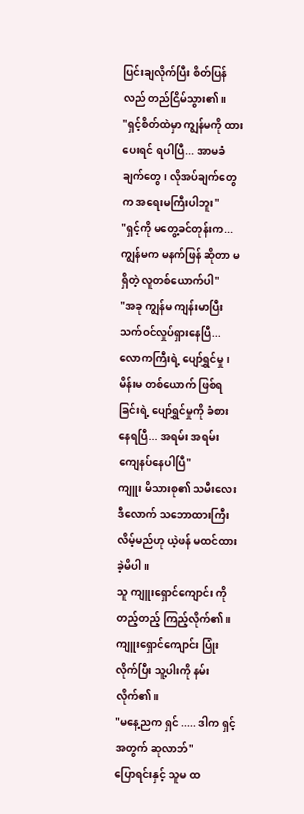ပြင်းချလိုက်ပြီး စိတ်ပြန်လည် တည်ငြိမ်သွား၏။
"ရှင့်စိတ်ထဲမှာ ကျွန်မကို ထားပေးရင် ရပါပြီ... အာမခံချက်တွေ၊ လိုအပ်ချက်တွေက အရေးမကြီးပါဘူး"
"ရှင့်ကို မတွေ့ခင်တုန်းက... ကျွန်မက မနက်ဖြန် ဆိုတာ မရှိတဲ့ လူတစ်ယောက်ပါ"
"အခု ကျွန်မ ကျန်းမာပြီး သက်ဝင်လှုပ်ရှားနေပြီ... လောကကြီးရဲ့ ပျော်ရွှင်မှု၊ မိန်းမ တစ်ယောက် ဖြစ်ရခြင်းရဲ့ ပျော်ရွှင်မှုကို ခံစားနေရပြီ... အရမ်း အရမ်း ကျေနပ်နေပါပြီ"
ကျူး မိသားစု၏ သမီးလေး ဒီလောက် သဘောထားကြီးလိမ့်မည်ဟု ယဲ့ဖန် မထင်ထားခဲ့မိပါ။
သူ ကျူးရှောင်ကျောင်း ကို တည့်တည့် ကြည့်လိုက်၏။
ကျူးရှောင်ကျောင်း ပြုံးလိုက်ပြီး သူ့ပါးကို နမ်းလိုက်၏။
"မနေ့ညက ရှင် ..... ဒါက ရှင့်အတွက် ဆုလာဘ်"
ပြောရင်းနှင့် သူမ ထ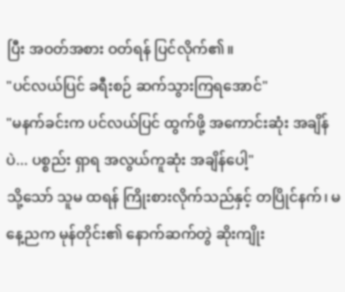ပြီး အဝတ်အစား ဝတ်ရန် ပြင်လိုက်၏။
"ပင်လယ်ပြင် ခရီးစဉ် ဆက်သွားကြရအောင်"
"မနက်ခင်းက ပင်လယ်ပြင် ထွက်ဖို့ အကောင်းဆုံး အချိန်ပဲ... ပစ္စည်း ရှာရ အလွယ်ကူဆုံး အချိန်ပေါ့"
သို့သော် သူမ ထရန် ကြိုးစားလိုက်သည်နှင့် တပြိုင်နက်၊ မနေ့ညက မုန်တိုင်း၏ နောက်ဆက်တွဲ ဆိုးကျိုး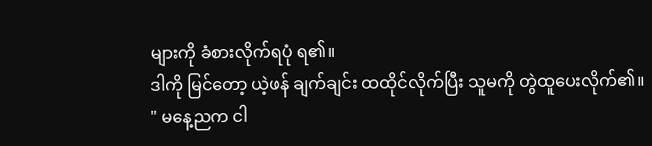များကို ခံစားလိုက်ရပုံ ရ၏။
ဒါကို မြင်တော့ ယဲ့ဖန် ချက်ချင်း ထထိုင်လိုက်ပြီး သူမကို တွဲထူပေးလိုက်၏။
" မနေ့ညက ငါ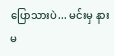ပြောသားပဲ... မင်းမှ နားမ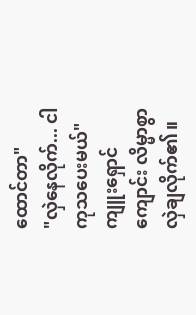ထောင်တာ"
"လှဲနေလိုက်... ငါ ကုသပေးမယ်"
ကျူးရှောင်ကျောင်း လိမ္မာစွာ လှဲချလိုက်၏။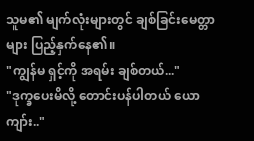သူမ၏ မျက်လုံးများတွင် ချစ်ခြင်းမေတ္တာများ ပြည့်နှက်နေ၏။
"ကျွန်မ ရှင့်ကို အရမ်း ချစ်တယ်..."
"ဒုက္ခပေးမိလို့ တောင်းပန်ပါတယ် ယောကျာ်း.."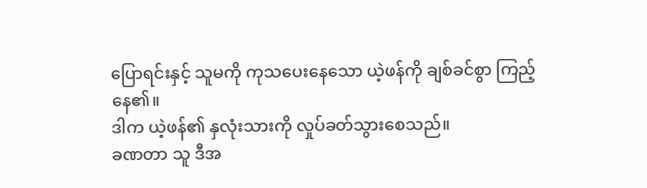ပြောရင်းနှင့် သူမကို ကုသပေးနေသော ယဲ့ဖန်ကို ချစ်ခင်စွာ ကြည့်နေ၏။
ဒါက ယဲ့ဖန်၏ နှလုံးသားကို လှုပ်ခတ်သွားစေသည်။
ခဏတာ သူ ဒီအ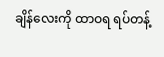ချိန်လေးကို ထာဝရ ရပ်တန့်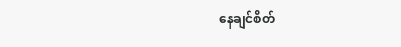နေချင်စိတ်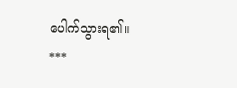ပေါက်သွားရ၏။
***